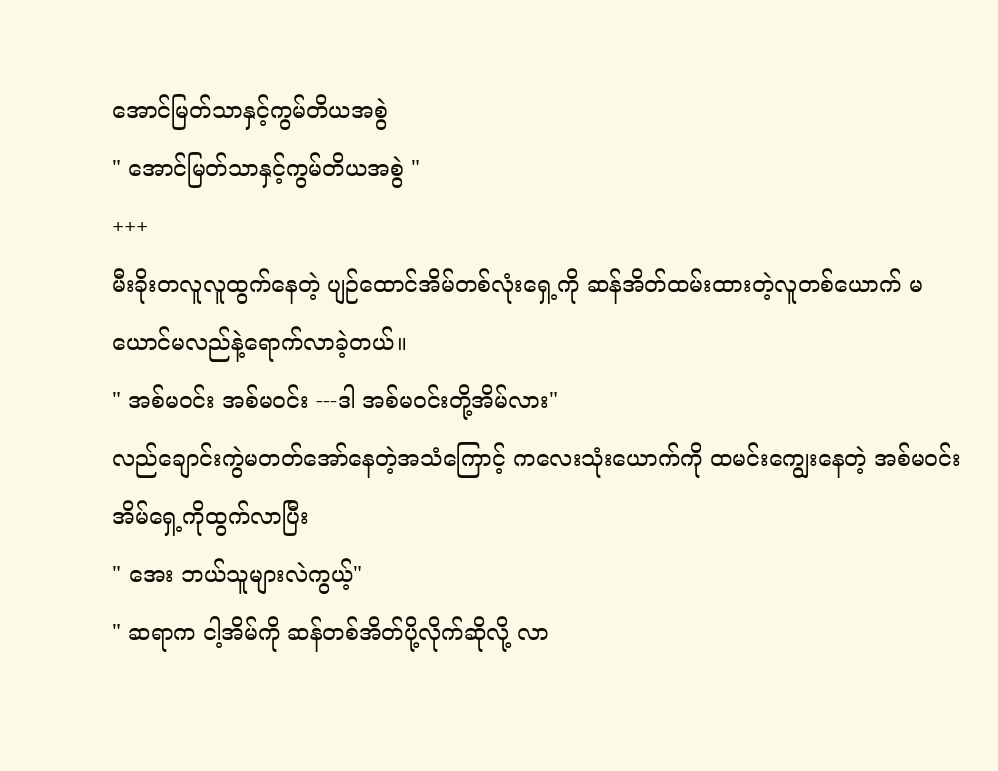အောင်မြတ်သာနှင့်ကွမ်တိယအစွဲ
" အောင်မြတ်သာနှင့်ကွမ်တိယအစွဲ "
+++
မီးခိုးတလူလူထွက်နေတဲ့ ပျဉ်ထောင်အိမ်တစ်လုံးရှေ့ကို ဆန်အိတ်ထမ်းထားတဲ့လူတစ်ယောက် မယောင်မလည်နဲ့ရောက်လာခဲ့တယ်။
" အစ်မဝင်း အစ်မဝင်း ---ဒါ အစ်မဝင်းတို့အိမ်လား"
လည်ချောင်းကွဲမတတ်အော်နေတဲ့အသံကြောင့် ကလေးသုံးယောက်ကို ထမင်းကျွေးနေတဲ့ အစ်မဝင်း အိမ်ရှေ့ကိုထွက်လာပြီး
" အေး ဘယ်သူများလဲကွယ့်"
" ဆရာက ငါ့အိမ်ကို ဆန်တစ်အိတ်ပို့လိုက်ဆိုလို့ လာ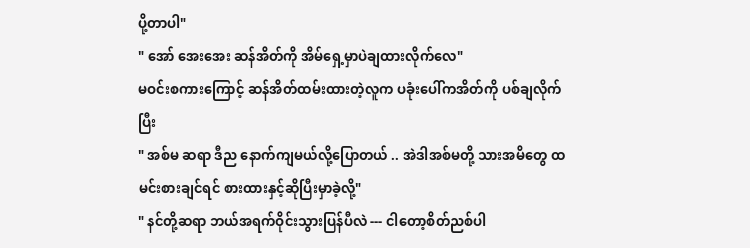ပို့တာပါ"
" အော် အေးအေး ဆန်အိတ်ကို အိမ်ရှေ့မှာပဲချထားလိုက်လေ"
မဝင်းစကားကြောင့် ဆန်အိတ်ထမ်းထားတဲ့လူက ပခုံးပေါ်ကအိတ်ကို ပစ်ချလိုက်ပြီး
" အစ်မ ဆရာ ဒီည နောက်ကျမယ်လို့ပြောတယ် .. အဲဒါအစ်မတို့ သားအမိတွေ ထမင်းစားချင်ရင် စားထားနှင့်ဆိုပြီးမှာခဲ့လို့"
" နင်တို့ဆရာ ဘယ်အရက်ဝိုင်းသွားပြန်ပီလဲ --- ငါတော့စိတ်ညစ်ပါ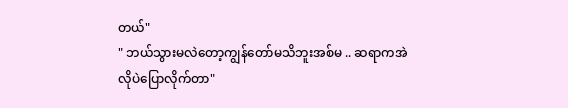တယ်"
" ဘယ်သွားမလဲတော့ကျွန်တော်မသိဘူးအစ်မ .. ဆရာကအဲလိုပဲပြောလိုက်တာ"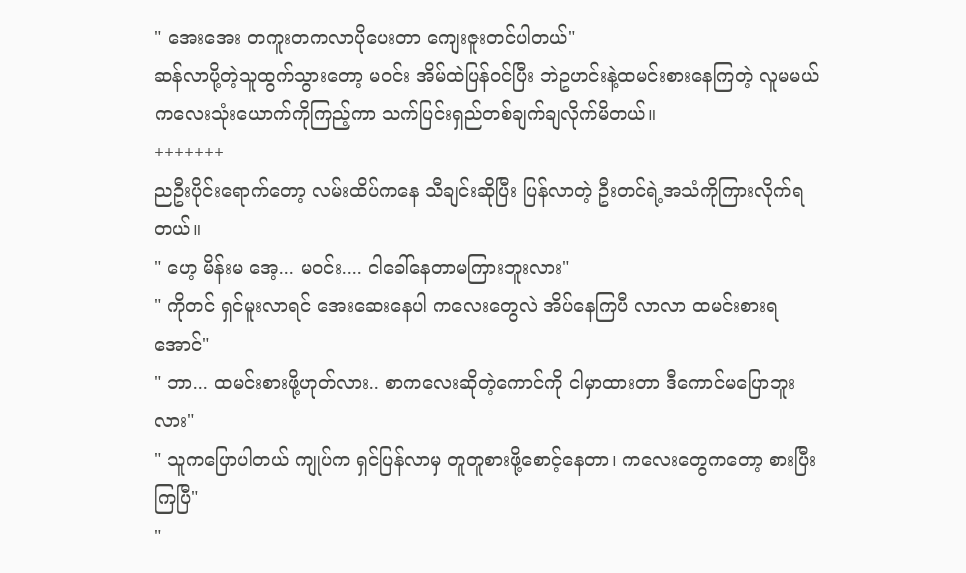" အေးအေး တကူးတကလာပိုပေးတာ ကျေးဇူးတင်ပါတယ်"
ဆန်လာပို့တဲ့သူထွက်သွားတော့ မဝင်း အိမ်ထဲပြန်ဝင်ပြီး ဘဲဥဟင်းနဲ့ထမင်းစားနေကြတဲ့ လူမမယ်ကလေးသုံးယောက်ကိုကြည့်ကာ သက်ပြင်းရှည်တစ်ချက်ချလိုက်မိတယ်။
+++++++
ညဦးပိုင်းရောက်တော့ လမ်းထိပ်ကနေ သီချင်းဆိုပြီး ပြန်လာတဲ့ ဦးတင်ရဲ့အသံကိုကြားလိုက်ရတယ်။
" ဟေ့ မိန်းမ အေ့... မဝင်း.... ငါခေါ်နေတာမကြားဘူးလား"
" ကိုတင် ရှင်မူးလာရင် အေးဆေးနေပါ ကလေးတွေလဲ အိပ်နေကြပီ လာလာ ထမင်းစားရအောင်"
" ဘာ... ထမင်းစားဖို့ဟုတ်လား.. စာကလေးဆိုတဲ့ကောင်ကို ငါမှာထားတာ ဒီကောင်မပြောဘူးလား"
" သူကပြောပါတယ် ကျုပ်က ရှင်ပြန်လာမှ တူတူစားဖို့စောင့်နေတာ၊ ကလေးတွေကတော့ စားပြီးကြပြီ"
"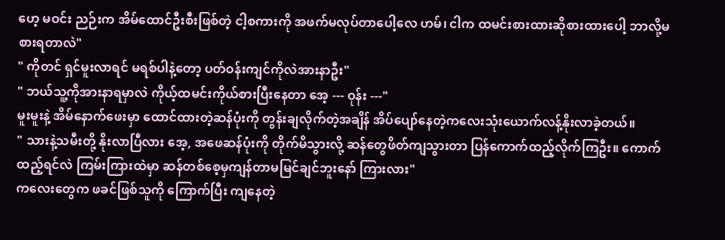ဟေ့ မဝင်း ညဉ်းက အိမ်ထောင်ဦးစီးဖြစ်တဲ့ ငါ့စကားကို အဖက်မလုပ်တာပေါ့လေ ဟမ်၊ ငါက ထမင်းစားထားဆိုစားထားပေါ့ ဘာလို့မစားရတာလဲ"
" ကိုတင် ရှင်မူးလာရင် မရစ်ပါနဲ့တော့ ပတ်ဝန်းကျင်ကိုလဲအားနာဦး"
" ဘယ်သူ့ကိုအားနာရမှာလဲ ကိုယ့်ထမင်းကိုယ်စားပြီးနေတာ အေ့ --- ဝုန်း ---"
မူးမူးနဲ့ အိမ်နောက်ဖေးမှာ ထောင်ထားတဲ့ဆန်ပုံးကို တွန်းချလိုက်တဲ့အချိန် အိပ်ပျော်နေတဲ့ကလေးသုံးယောက်လန့်နိုးလာခဲ့တယ်။
" သားနဲ့သမီးတို့ နိုးလာပြီလား အေ့, အဖေဆန်ပုံးကို တိုက်မိသွားလို့ ဆန်တွေဖိတ်ကျသွားတာ ပြန်ကောက်ထည့်လိုက်ကြဦး။ ကောက်ထည့်ရင်လဲ ကြမ်းကြားထဲမှာ ဆန်တစ်စေ့မှကျန်တာမမြင်ချင်ဘူးနော် ကြားလား"
ကလေးတွေက ဖခင်ဖြစ်သူကို ကြောက်ပြီး ကျနေတဲ့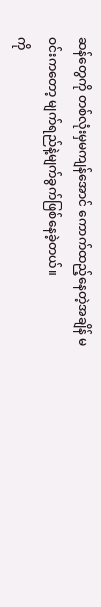ဆန်တွေကို တစ်လုံးမှမကျန်အောင် ကောက်ထည့်နေတဲ့အချိန် မဝင်းကတော့ မျက်ရည်နဲ့မျက်ခွက်ဖြစ်နေခဲ့တယ်။
ကို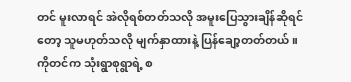တင် မူးလာရင် အဲလိုရစ်တတ်သလို အမူးပြေသွားချိန်ဆိုရင်တော့ သူမဟုတ်သလို မျက်နှာထားနဲ့ ပြန်ချော့တတ်တယ်။ ကိုတင်က သုံးရွာစုရွာရဲ့ စ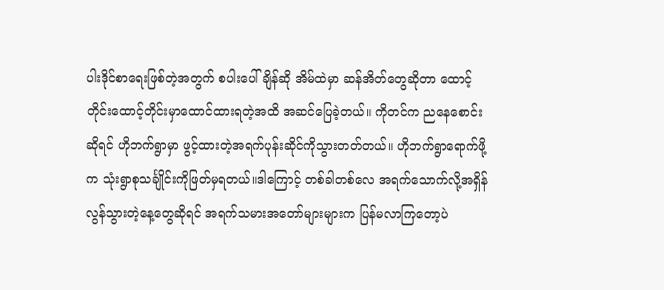ပါးဒိုင်စာရေးဖြစ်တဲ့အတွက် စပါးပေါ်ချိန်ဆို အိမ်ထဲမှာ ဆန်အိတ်တွေဆိုတာ ထောင့်တိုင်းထောင့်တိုင်းမှာထောင်ထားရတဲ့အထိ အဆင်ပြေခဲ့တယ်။ ကိုတင်က ညနေစောင်းဆိုရင် ဟိုဘက်ရွာမှာ ဖွင့်ထားတဲ့အရက်ပုန်းဆိုင်ကိုသွားတတ်တယ်။ ဟိုဘက်ရွာရောက်ဖို့က သုံးရွာစုသင်္ချိုင်းကိုဖြတ်မှရတယ်။ဒါကြောင့် တစ်ခါတစ်လေ အရက်သောက်လို့အရှိန်လွန်သွားတဲ့နေ့တွေဆိုရင် အရက်သမားအတော်များများက ပြန်မလာကြတော့ပဲ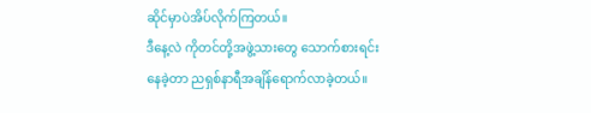ဆိုင်မှာပဲအိပ်လိုက်ကြတယ်။
ဒီနေ့လဲ ကိုတင်တို့အဖွဲ့သားတွေ သောက်စားရင်းနေခဲ့တာ ညရှစ်နာရီအချိန်ရောက်လာခဲ့တယ်။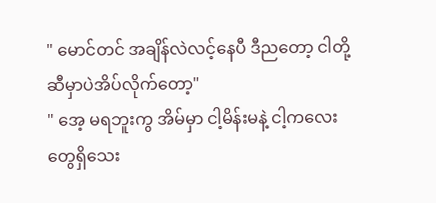" မောင်တင် အချိန်လဲလင့်နေပီ ဒီညတော့ ငါတို့ဆီမှာပဲအိပ်လိုက်တော့"
" အေ့ မရဘူးကွ အိမ်မှာ ငါ့မိန်းမနဲ့ ငါ့ကလေးတွေရှိသေး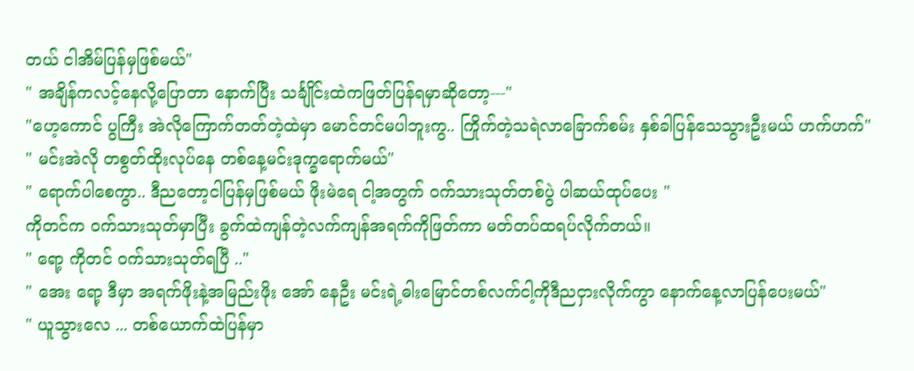တယ် ငါအိမ်ပြန်မှဖြစ်မယ်"
" အချိန်ကလင့်နေလို့ပြောတာ နောက်ပြီး သင်္ချိုင်းထဲကဖြတ်ပြန်ရမှာဆိုတော့---"
"ဟေ့ကောင် ပွကြီး အဲလိုကြောက်တတ်တဲ့ထဲမှာ မောင်တင်မပါဘူးကွ.. ကြိုက်တဲ့သရဲလာခြောက်စမ်း နှစ်ခါပြန်သေသွားဦးမယ် ဟက်ဟက်"
" မင်းအဲလို တစွတ်ထိုးလုပ်နေ တစ်နေ့မင်းဒုက္ခရောက်မယ်"
" ရောက်ပါစေကွာ.. ဒီညတော့ငါပြန်မှဖြစ်မယ် ဖိုးမဲရေ ငါ့အတွက် ဝက်သားသုတ်တစ်ပွဲ ပါဆယ်ထုပ်ပေး "
ကိုတင်က ဝက်သားသုတ်မှာပြီး ခွက်ထဲကျန်တဲ့လက်ကျန်အရက်ကိုဖြတ်ကာ မတ်တပ်ထရပ်လိုက်တယ်။
" ရော့ ကိုတင် ဝက်သားသုတ်ရပြီ .."
" အေး ရော့ ဒီမှာ အရက်ဖိုးနဲ့အမြည်းဖိုး အော် နေဦး မင်းရဲ့ဓါးမြောင်တစ်လက်ငါ့ကိုဒီညငှားလိုက်ကွာ နောက်နေ့လာပြန်ပေးမယ်"
" ယူသွားလေ ... တစ်ယောက်ထဲပြန်မှာ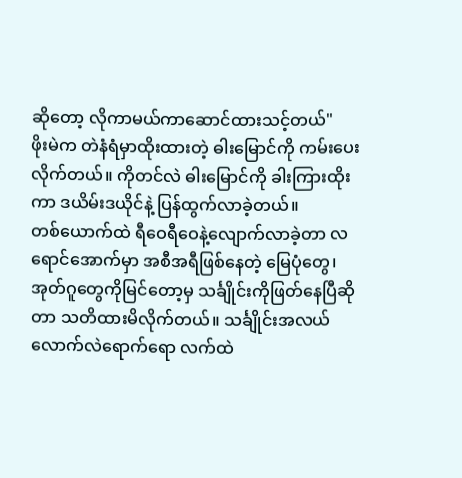ဆိုတော့ လိုကာမယ်ကာဆောင်ထားသင့်တယ်"
ဖိုးမဲက တဲနံရံမှာထိုးထားတဲ့ ဓါးမြောင်ကို ကမ်းပေးလိုက်တယ်။ ကိုတင်လဲ ဓါးမြောင်ကို ခါးကြားထိုးကာ ဒယိမ်းဒယိုင်နဲ့ ပြန်ထွက်လာခဲ့တယ်။
တစ်ယောက်ထဲ ရီဝေရီဝေနဲ့လျောက်လာခဲ့တာ လရောင်အောက်မှာ အစီအရီဖြစ်နေတဲ့ မြေပုံတွေ၊ အုတ်ဂူတွေကိုမြင်တော့မှ သင်္ချိုင်းကိုဖြတ်နေပြီဆိုတာ သတိထားမိလိုက်တယ်။ သင်္ချိုင်းအလယ်လောက်လဲရောက်ရော လက်ထဲ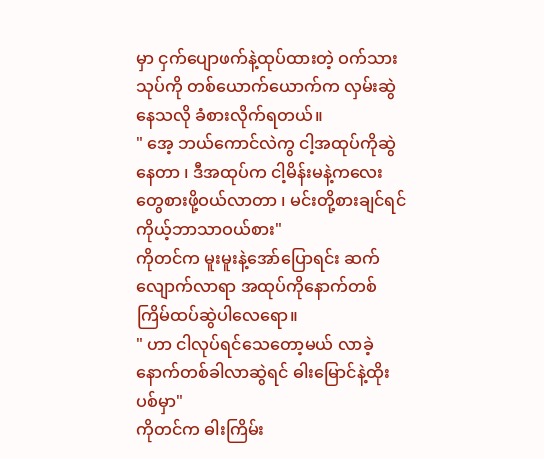မှာ ငှက်ပျောဖက်နဲ့ထုပ်ထားတဲ့ ဝက်သားသုပ်ကို တစ်ယောက်ယောက်က လှမ်းဆွဲနေသလို ခံစားလိုက်ရတယ်။
" အေ့ ဘယ်ကောင်လဲကွ ငါ့အထုပ်ကိုဆွဲနေတာ ၊ ဒီအထုပ်က ငါ့မိန်းမနဲ့ကလေးတွေစားဖို့ဝယ်လာတာ ၊ မင်းတို့စားချင်ရင် ကိုယ့်ဘာသာဝယ်စား"
ကိုတင်က မူးမူးနဲ့အော်ပြောရင်း ဆက်လျောက်လာရာ အထုပ်ကိုနောက်တစ်ကြိမ်ထပ်ဆွဲပါလေရော။
" ဟာ ငါလုပ်ရင်သေတော့မယ် လာခဲ့ နောက်တစ်ခါလာဆွဲရင် ဓါးမြောင်နဲ့ထိုးပစ်မှာ"
ကိုတင်က ဓါးကြိမ်း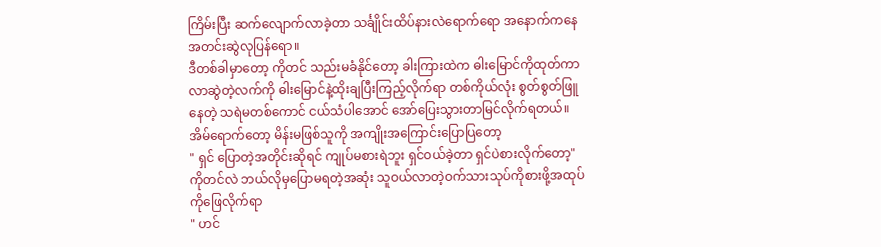ကြိမ်းပြီး ဆက်လျောက်လာခဲ့တာ သင်္ချိုင်းထိပ်နားလဲရောက်ရော အနောက်ကနေ အတင်းဆွဲလုပြန်ရော။
ဒီတစ်ခါမှာတော့ ကိုတင် သည်းမခံနိုင်တော့ ခါးကြားထဲက ဓါးမြောင်ကိုထုတ်ကာ လာဆွဲတဲ့လက်ကို ဓါးမြောင်နဲ့ထိုးချပြီးကြည့်လိုက်ရာ တစ်ကိုယ်လုံး စွတ်စွတ်ဖြူနေတဲ့ သရဲမတစ်ကောင် ငယ်သံပါအောင် အော်ပြေးသွားတာမြင်လိုက်ရတယ်။ အိမ်ရောက်တော့ မိန်းမဖြစ်သူကို အကျိုးအကြောင်းပြောပြတော့
" ရှင် ပြောတဲ့အတိုင်းဆိုရင် ကျုပ်မစားရဲဘူး ရှင်ဝယ်ခဲ့တာ ရှင်ပဲစားလိုက်တော့"
ကိုတင်လဲ ဘယ်လိုမှပြောမရတဲ့အဆုံး သူဝယ်လာတဲ့ဝက်သားသုပ်ကိုစားဖို့အထုပ်ကိုဖြေလိုက်ရာ
" ဟင်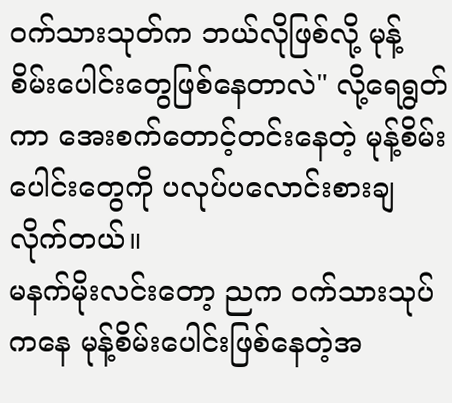ဝက်သားသုတ်က ဘယ်လိုဖြစ်လို့ မုန့်စိမ်းပေါင်းတွေဖြစ်နေတာလဲ" လို့ရေရွတ်ကာ အေးစက်တောင့်တင်းနေတဲ့ မုန့်စိမ်းပေါင်းတွေကို ပလုပ်ပလောင်းစားချလိုက်တယ်။
မနက်မိုးလင်းတော့ ညက ဝက်သားသုပ်ကနေ မုန့်စိမ်းပေါင်းဖြစ်နေတဲ့အ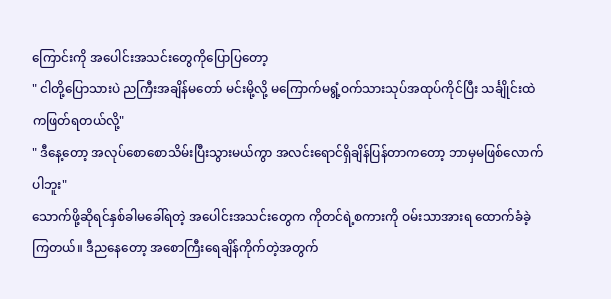ကြောင်းကို အပေါင်းအသင်းတွေကိုပြောပြတော့
" ငါတို့ပြောသားပဲ ညကြီးအချိန်မတော် မင်းမို့လို့ မကြောက်မရွံ့ဝက်သားသုပ်အထုပ်ကိုင်ပြီး သင်္ချိုင်းထဲကဖြတ်ရတယ်လို့"
" ဒီနေ့တော့ အလုပ်စောစောသိမ်းပြီးသွားမယ်ကွာ အလင်းရောင်ရှိချိန်ပြန်တာကတော့ ဘာမှမဖြစ်လောက်ပါဘူး"
သောက်ဖို့ဆိုရင်နှစ်ခါမခေါ်ရတဲ့ အပေါင်းအသင်းတွေက ကိုတင်ရဲ့စကားကို ဝမ်းသာအားရ ထောက်ခံခဲ့ကြတယ်။ ဒီညနေတော့ အစောကြီးရေချိန်ကိုက်တဲ့အတွက်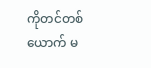ကိုတင်တစ်ယောက် မ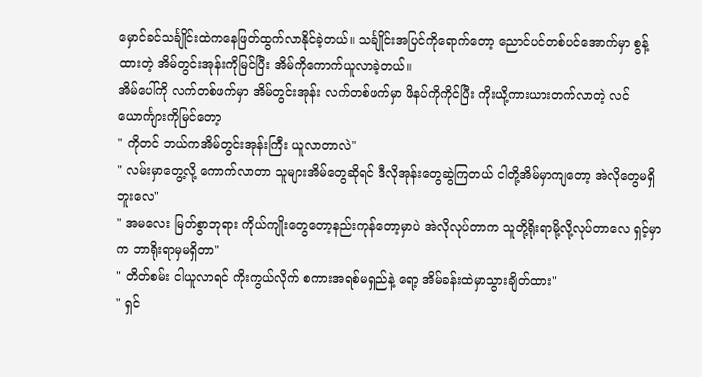မှောင်ခင်သင်္ချိုင်းထဲကနေဖြတ်ထွက်လာနိုင်ခဲ့တယ်။ သင်္ချိုင်းအပြင်ကိုရောက်တော့ ညောင်ပင်တစ်ပင်အောက်မှာ စွန့်ထားတဲ့ အိမ်တွင်းအုန်းကိုမြင်ပြီး အိမ်ကိုကောက်ယူလာခဲ့တယ်။
အိမ်ပေါ်ကို လက်တစ်ဖက်မှာ အိမ်တွင်းအုန်း လက်တစ်ဖက်မှာ ဖိနပ်ကိုကိုင်ပြီး ကိုးယို့ကားယားတက်လာတဲ့ လင်ယောင်္ကျားကိုမြင်တော့
" ကိုတင် ဘယ်ကအိမ်တွင်းအုန်းကြီး ယူလာတာလဲ"
" လမ်းမှာတွေ့လို့ ကောက်လာတာ သူများအိမ်တွေဆိုရင် ဒီလိုအုန်းတွေဆွဲကြတယ် ငါတို့အိမ်မှာကျတော့ အဲလိုတွေမရှိဘူးလေ"
" အမလေး မြတ်စွာဘုရား ကိုယ်ကျိုးတွေတော့နည်းကုန်တော့မှာပဲ အဲလိုလုပ်တာက သူတို့ရိုးရာမို့လို့လုပ်တာလေ ရှင့်မှာက ဘာရိုးရာမှမရှိတာ"
" တိတ်စမ်း ငါယူလာရင် ကိုးကွယ်လိုက် စကားအရစ်မရှည်နဲ့ ရော့ အိမ်ခန်းထဲမှာသွားချိတ်ထား"
" ရှင်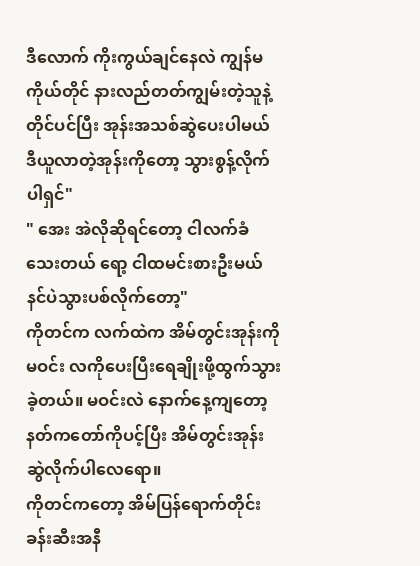ဒီလောက် ကိုးကွယ်ချင်နေလဲ ကျွန်မကိုယ်တိုင် နားလည်တတ်ကျွမ်းတဲ့သူနဲ့ တိုင်ပင်ပြီး အုန်းအသစ်ဆွဲပေးပါမယ် ဒီယူလာတဲ့အုန်းကိုတော့ သွားစွန့်လိုက်ပါရှင်"
" အေး အဲလိုဆိုရင်တော့ ငါလက်ခံသေးတယ် ရော့ ငါထမင်းစားဦးမယ် နင်ပဲသွားပစ်လိုက်တော့"
ကိုတင်က လက်ထဲက အိမ်တွင်းအုန်းကို မဝင်း လကိုပေးပြီးရေချိုးဖို့ထွက်သွားခဲ့တယ်။ မဝင်းလဲ နောက်နေ့ကျတော့ နတ်ကတော်ကိုပင့်ပြီး အိမ်တွင်းအုန်းဆွဲလိုက်ပါလေရော။
ကိုတင်ကတော့ အိမ်ပြန်ရောက်တိုင်း ခန်းဆီးအနီ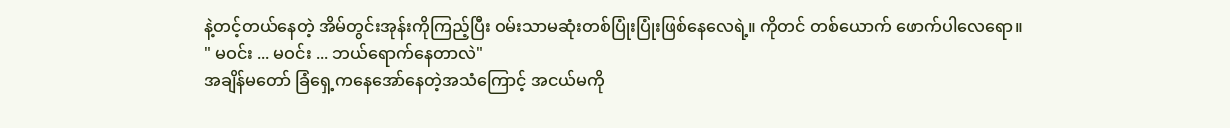နဲ့တင့်တယ်နေတဲ့ အိမ်တွင်းအုန်းကိုကြည့်ပြီး ဝမ်းသာမဆုံးတစ်ပြုံးပြုံးဖြစ်နေလေရဲ့။ ကိုတင် တစ်ယောက် ဖောက်ပါလေရော။
" မဝင်း ... မဝင်း ... ဘယ်ရောက်နေတာလဲ"
အချိန်မတော် ခြံရှေ့ကနေအော်နေတဲ့အသံကြောင့် အငယ်မကို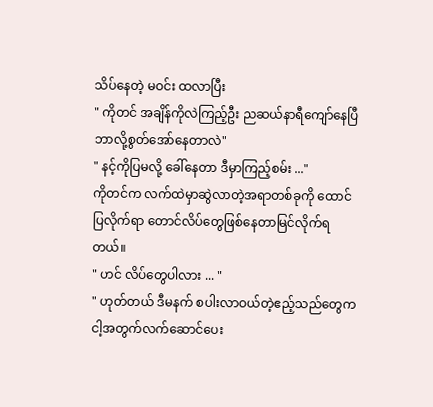သိပ်နေတဲ့ မဝင်း ထလာပြီး
" ကိုတင် အချိန်ကိုလဲကြည့်ဦး ညဆယ်နာရီကျော်နေပြီ ဘာလို့စွတ်အော်နေတာလဲ"
" နင့်ကိုပြမလို့ ခေါ်နေတာ ဒီမှာကြည့်စမ်း ..."
ကိုတင်က လက်ထဲမှာဆွဲလာတဲ့အရာတစ်ခုကို ထောင်ပြလိုက်ရာ တောင်လိပ်တွေဖြစ်နေတာမြင်လိုက်ရတယ်။
" ဟင် လိပ်တွေပါလား ... "
" ဟုတ်တယ် ဒီမနက် စပါးလာဝယ်တဲ့ဧည့်သည်တွေက ငါ့အတွက်လက်ဆောင်ပေး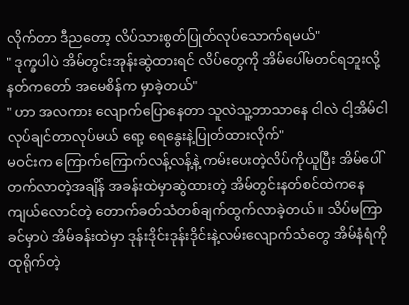လိုက်တာ ဒီညတော့ လိပ်သားစွတ်ပြုတ်လုပ်သောက်ရမယ်"
" ဒုက္ခပါပဲ အိမ်တွင်းအုန်းဆွဲထားရင် လိပ်တွေကို အိမ်ပေါ်မတင်ရဘူးလို့ နတ်ကတော် အမေစိန်က မှာခဲ့တယ်"
" ဟာ အလကား လျောက်ပြောနေတာ သူလဲသူ့ဘာသာနေ ငါလဲ ငါ့အိမ်ငါလုပ်ချင်တာလုပ်မယ် ရော့ ရေနွေးနဲ့ပြုတ်ထားလိုက်"
မဝင်းက ကြောက်ကြောက်လန့်လန့်နဲ့ ကမ်းပေးတဲ့လိပ်ကိုယူပြီး အိမ်ပေါ်တက်လာတဲ့အချိန် အခန်းထဲမှာဆွဲထားတဲ့ အိမ်တွင်းနတ်စင်ထဲကနေ ကျယ်လောင်တဲ့ တောက်ခတ်သံတစ်ချက်ထွက်လာခဲ့တယ်။ သိပ်မကြာခင်မှာပဲ အိမ်ခန်းထဲမှာ ဒုန်းဒိုင်းဒုန်းဒိုင်းနဲ့လမ်းလျောက်သံတွေ အိမ်နံရံကို ထုရိုက်တဲ့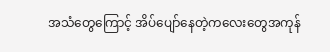အသံတွေကြောင့် အိပ်ပျော်နေတဲ့ကလေးတွေအကုန်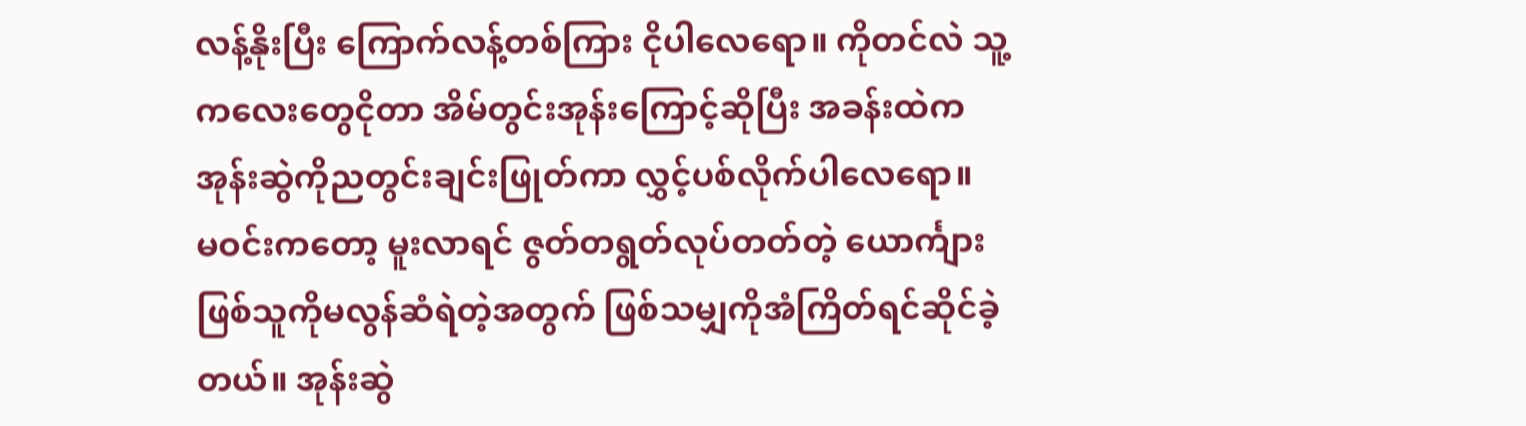လန့်နိုးပြီး ကြောက်လန့်တစ်ကြား ငိုပါလေရော။ ကိုတင်လဲ သူ့ကလေးတွေငိုတာ အိမ်တွင်းအုန်းကြောင့်ဆိုပြီး အခန်းထဲက အုန်းဆွဲကိုညတွင်းချင်းဖြုတ်ကာ လွှင့်ပစ်လိုက်ပါလေရော။
မဝင်းကတော့ မူးလာရင် ဇွတ်တရွတ်လုပ်တတ်တဲ့ ယောင်္ကျားဖြစ်သူကိုမလွန်ဆံရဲတဲ့အတွက် ဖြစ်သမျှကိုအံကြိတ်ရင်ဆိုင်ခဲ့တယ်။ အုန်းဆွဲ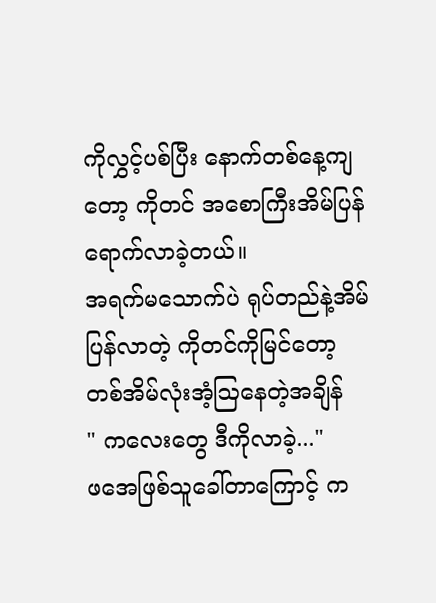ကိုလွှင့်ပစ်ပြီး နောက်တစ်နေ့ကျတော့ ကိုတင် အစောကြီးအိမ်ပြန်ရောက်လာခဲ့တယ်။
အရက်မသောက်ပဲ ရုပ်တည်နဲ့အိမ်ပြန်လာတဲ့ ကိုတင်ကိုမြင်တော့ တစ်အိမ်လုံးအံ့ဩနေတဲ့အချိန်
" ကလေးတွေ ဒီကိုလာခဲ့..."
ဖအေဖြစ်သူခေါ်တာကြောင့် က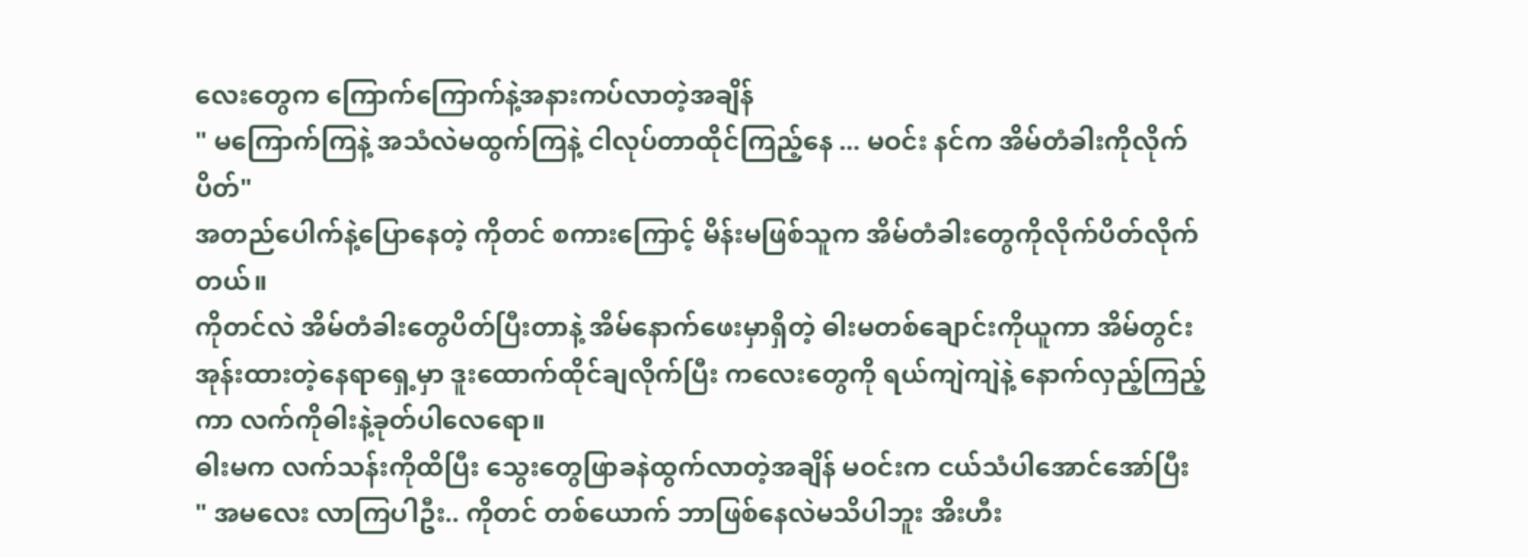လေးတွေက ကြောက်ကြောက်နဲ့အနားကပ်လာတဲ့အချိန်
" မကြောက်ကြနဲ့ အသံလဲမထွက်ကြနဲ့ ငါလုပ်တာထိုင်ကြည့်နေ ... မဝင်း နင်က အိမ်တံခါးကိုလိုက်ပိတ်"
အတည်ပေါက်နဲ့ပြောနေတဲ့ ကိုတင် စကားကြောင့် မိန်းမဖြစ်သူက အိမ်တံခါးတွေကိုလိုက်ပိတ်လိုက်တယ်။
ကိုတင်လဲ အိမ်တံခါးတွေပိတ်ပြီးတာနဲ့ အိမ်နောက်ဖေးမှာရှိတဲ့ ဓါးမတစ်ချောင်းကိုယူကာ အိမ်တွင်းအုန်းထားတဲ့နေရာရှေ့မှာ ဒူးထောက်ထိုင်ချလိုက်ပြီး ကလေးတွေကို ရယ်ကျဲကျဲနဲ့ နောက်လှည့်ကြည့်ကာ လက်ကိုဓါးနဲ့ခုတ်ပါလေရော။
ဓါးမက လက်သန်းကိုထိပြီး သွေးတွေဖြာခနဲထွက်လာတဲ့အချိန် မဝင်းက ငယ်သံပါအောင်အော်ပြီး
" အမလေး လာကြပါဦး.. ကိုတင် တစ်ယောက် ဘာဖြစ်နေလဲမသိပါဘူး အိးဟီး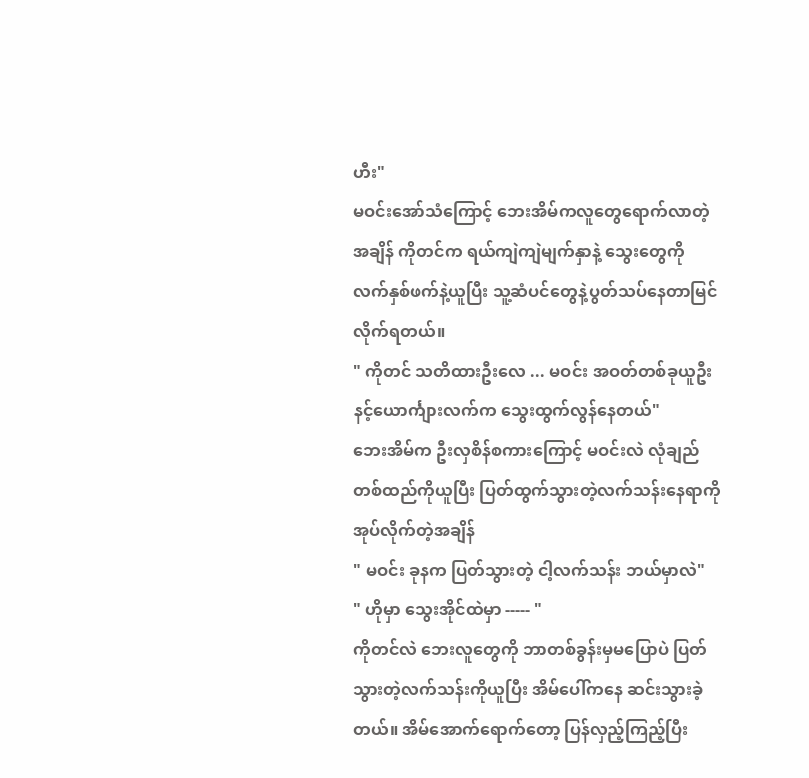ဟီး"
မဝင်းအော်သံကြောင့် ဘေးအိမ်ကလူတွေရောက်လာတဲ့အချိန် ကိုတင်က ရယ်ကျဲကျဲမျက်နှာနဲ့ သွေးတွေကို လက်နှစ်ဖက်နဲ့ယူပြီး သူ့ဆံပင်တွေနဲ့ပွတ်သပ်နေတာမြင်လိုက်ရတယ်။
" ကိုတင် သတိထားဦးလေ ... မဝင်း အဝတ်တစ်ခုယူဦး နင့်ယောင်္ကျားလက်က သွေးထွက်လွန်နေတယ်"
ဘေးအိမ်က ဦးလှစိန်စကားကြောင့် မဝင်းလဲ လုံချည်တစ်ထည်ကိုယူပြီး ပြတ်ထွက်သွားတဲ့လက်သန်းနေရာကိုအုပ်လိုက်တဲ့အချိန်
" မဝင်း ခုနက ပြတ်သွားတဲ့ ငါ့လက်သန်း ဘယ်မှာလဲ"
" ဟိုမှာ သွေးအိုင်ထဲမှာ ----- "
ကိုတင်လဲ ဘေးလူတွေကို ဘာတစ်ခွန်းမှမပြောပဲ ပြတ်သွားတဲ့လက်သန်းကိုယူပြီး အိမ်ပေါ်ကနေ ဆင်းသွားခဲ့တယ်။ အိမ်အောက်ရောက်တော့ ပြန်လှည့်ကြည့်ပြီး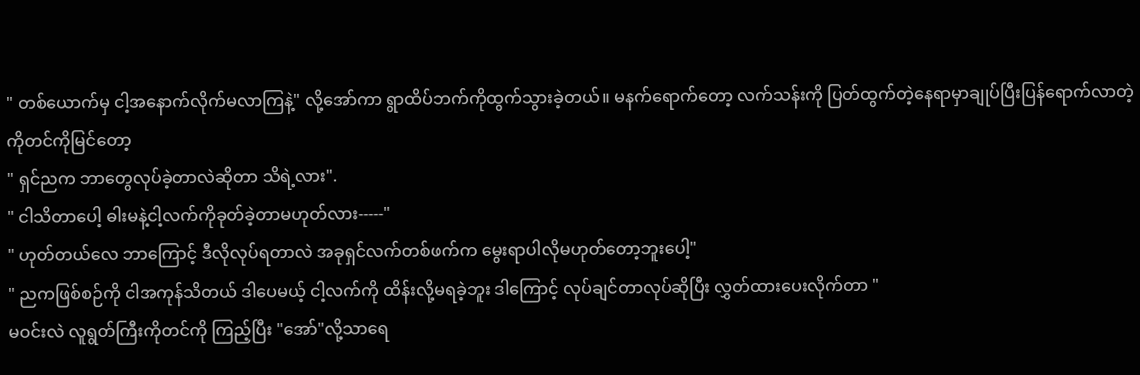" တစ်ယောက်မှ ငါ့အနောက်လိုက်မလာကြနဲ့" လို့အော်ကာ ရွာထိပ်ဘက်ကိုထွက်သွားခဲ့တယ်။ မနက်ရောက်တော့ လက်သန်းကို ပြတ်ထွက်တဲ့နေရာမှာချုပ်ပြီးပြန်ရောက်လာတဲ့ကိုတင်ကိုမြင်တော့
" ရှင်ညက ဘာတွေလုပ်ခဲ့တာလဲဆိုတာ သိရဲ့လား".
" ငါသိတာပေါ့ ဓါးမနဲ့ငါ့လက်ကိုခုတ်ခဲ့တာမဟုတ်လား-----"
" ဟုတ်တယ်လေ ဘာကြောင့် ဒီလိုလုပ်ရတာလဲ အခုရှင်လက်တစ်ဖက်က မွေးရာပါလိုမဟုတ်တော့ဘူးပေါ့"
" ညကဖြစ်စဉ်ကို ငါအကုန်သိတယ် ဒါပေမယ့် ငါ့လက်ကို ထိန်းလို့မရခဲ့ဘူး ဒါကြောင့် လုပ်ချင်တာလုပ်ဆိုပြီး လွှတ်ထားပေးလိုက်တာ "
မဝင်းလဲ လူရွတ်ကြီးကိုတင်ကို ကြည့်ပြီး "အော်"လို့သာရေ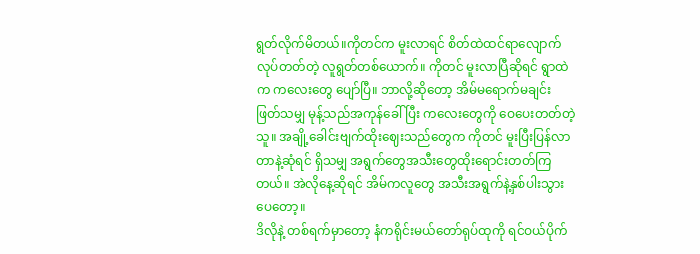ရွတ်လိုက်မိတယ်။ကိုတင်က မူးလာရင် စိတ်ထဲထင်ရာလျောက်လုပ်တတ်တဲ့ လူရွတ်တစ်ယောက်။ ကိုတင် မူးလာပြီဆိုရင် ရွာထဲက ကလေးတွေ ပျော်ပြီ။ ဘာလို့ဆိုတော့ အိမ်မရောက်မချင်း ဖြတ်သမျှ မုန့်သည်အကုန်ခေါ်ပြီး ကလေးတွေကို ဝေပေးတတ်တဲ့သူ။ အချို့ခေါင်းဗျက်ထိုးဈေးသည်တွေက ကိုတင် မူးပြီးပြန်လာတာနဲ့ဆုံရင် ရှိသမျှ အရွက်တွေအသီးတွေထိုးရောင်းတတ်ကြတယ်။ အဲလိုနေ့ဆိုရင် အိမ်ကလူတွေ အသီးအရွက်နဲ့နှစ်ပါးသွားပေတော့။
ဒိလိုနဲ့ တစ်ရက်မှာတော့ နံကရိုင်းမယ်တော်ရုပ်ထုကို ရင်ဝယ်ပိုက်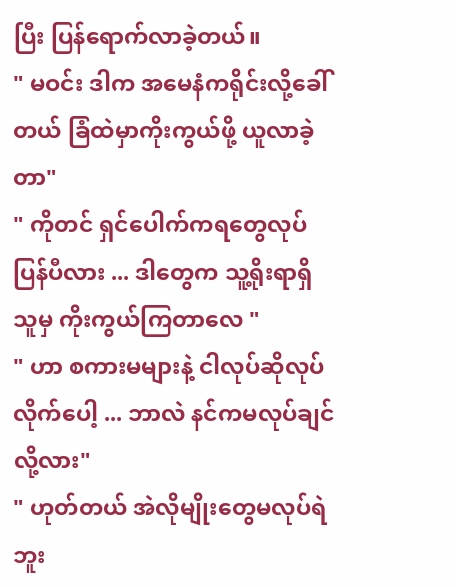ပြီး ပြန်ရောက်လာခဲ့တယ်။
" မဝင်း ဒါက အမေနံကရိုင်းလို့ခေါ်တယ် ခြံထဲမှာကိုးကွယ်ဖို့ ယူလာခဲ့တာ"
" ကိုတင် ရှင်ပေါက်ကရတွေလုပ်ပြန်ပီလား ... ဒါတွေက သူ့ရိုးရာရှိသူမှ ကိုးကွယ်ကြတာလေ "
" ဟာ စကားမများနဲ့ ငါလုပ်ဆိုလုပ်လိုက်ပေါ့ ... ဘာလဲ နင်ကမလုပ်ချင်လို့လား"
" ဟုတ်တယ် အဲလိုမျိုးတွေမလုပ်ရဲဘူး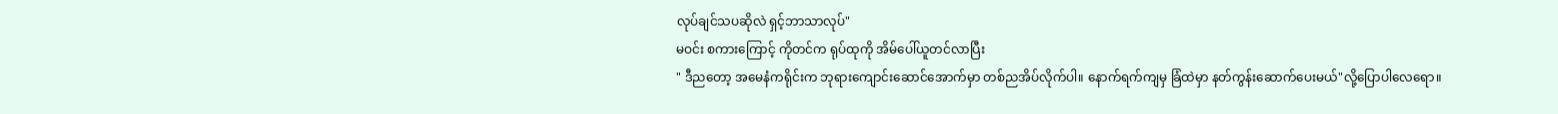လုပ်ချင်သပဆိုလဲ ရှင့်ဘာသာလုပ်"
မဝင်း စကားကြောင့် ကိုတင်က ရုပ်ထုကို အိမ်ပေါ်ယူတင်လာပြီး
" ဒီညတော့ အမေနံကရိုင်းက ဘုရားကျောင်းဆောင်အောက်မှာ တစ်ညအိပ်လိုက်ပါ။ နောက်ရက်ကျမှ ခြံထဲမှာ နတ်ကွန်းဆောက်ပေးမယ်"လို့ပြောပါလေရော။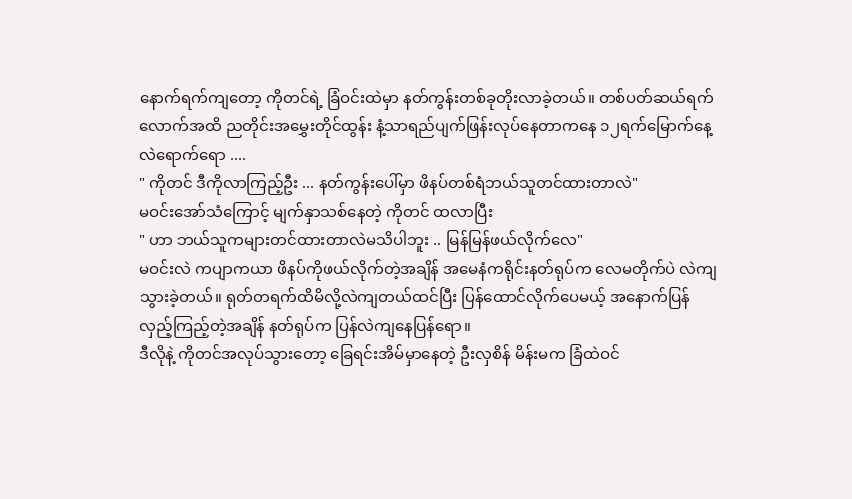နောက်ရက်ကျတော့ ကိုတင်ရဲ့ ခြံဝင်းထဲမှာ နတ်ကွန်းတစ်ခုတိုးလာခဲ့တယ်။ တစ်ပတ်ဆယ်ရက်လောက်အထိ ညတိုင်းအမွှေးတိုင်ထွန်း နံ့သာရည်ပျက်ဖြန်းလုပ်နေတာကနေ ၁၂ရက်မြောက်နေ့လဲရောက်ရော ....
" ကိုတင် ဒီကိုလာကြည့်ဦး ... နတ်ကွန်းပေါ်မှာ ဖိနပ်တစ်ရံဘယ်သူတင်ထားတာလဲ"
မဝင်းအော်သံကြောင့် မျက်နှာသစ်နေတဲ့ ကိုတင် ထလာပြီး
" ဟာ ဘယ်သူကများတင်ထားတာလဲမသိပါဘူး .. မြန်မြန်ဖယ်လိုက်လေ"
မဝင်းလဲ ကပျာကယာ ဖိနပ်ကိုဖယ်လိုက်တဲ့အချိန် အမေနံကရိုင်းနတ်ရုပ်က လေမတိုက်ပဲ လဲကျသွားခဲ့တယ်။ ရုတ်တရက်ထိမိလို့လဲကျတယ်ထင်ပြီး ပြန်ထောင်လိုက်ပေမယ့် အနောက်ပြန်လှည့်ကြည့်တဲ့အချိန် နတ်ရုပ်က ပြန်လဲကျနေပြန်ရော။
ဒီလိုနဲ့ ကိုတင်အလုပ်သွားတော့ ခြေရင်းအိမ်မှာနေတဲ့ ဦးလှစိန် မိန်းမက ခြံထဲဝင်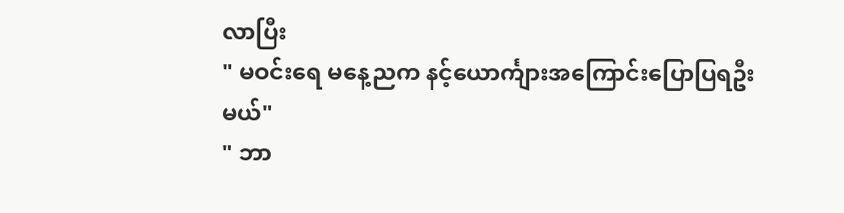လာပြီး
" မဝင်းရေ မနေ့ညက နင့်ယောင်္ကျားအကြောင်းပြောပြရဦးမယ်"
" ဘာ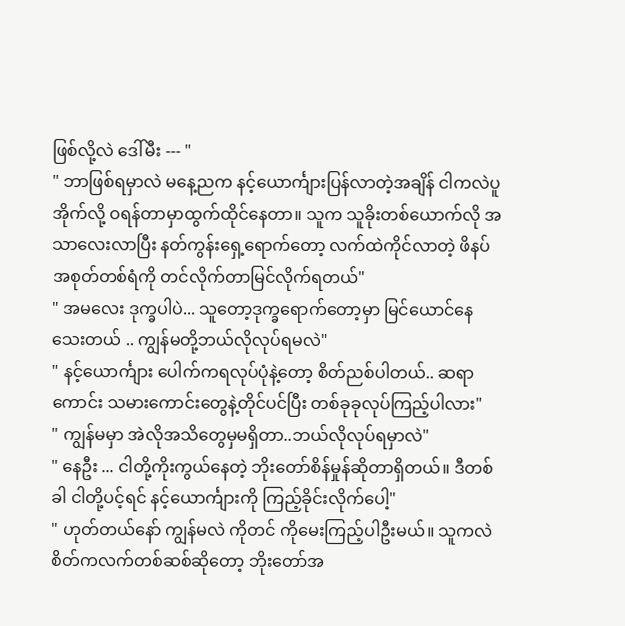ဖြစ်လို့လဲ ဒေါ်မီး --- "
" ဘာဖြစ်ရမှာလဲ မနေ့ညက နင့်ယောင်္ကျားပြန်လာတဲ့အချိန် ငါကလဲပူအိုက်လို့ ဝရန်တာမှာထွက်ထိုင်နေတာ။ သူက သူခိုးတစ်ယောက်လို အသာလေးလာပြီး နတ်ကွန်းရှေ့ရောက်တော့ လက်ထဲကိုင်လာတဲ့ ဖိနပ်အစုတ်တစ်ရံကို တင်လိုက်တာမြင်လိုက်ရတယ်"
" အမလေး ဒုက္ခပါပဲ... သူတော့ဒုက္ခရောက်တော့မှာ မြင်ယောင်နေသေးတယ် .. ကျွန်မတို့ဘယ်လိုလုပ်ရမလဲ"
" နင့်ယောင်္ကျား ပေါက်ကရလုပ်ပုံနဲ့တော့ စိတ်ညစ်ပါတယ်.. ဆရာကောင်း သမားကောင်းတွေနဲ့တိုင်ပင်ပြီး တစ်ခုခုလုပ်ကြည့်ပါလား"
" ကျွန်မမှာ အဲလိုအသိတွေမှမရှိတာ..ဘယ်လိုလုပ်ရမှာလဲ"
" နေဦး ... ငါတို့ကိုးကွယ်နေတဲ့ ဘိုးတော်စိန်မှုန်ဆိုတာရှိတယ်။ ဒီတစ်ခါ ငါတို့ပင့်ရင် နင့်ယောင်္ကျားကို ကြည့်ခိုင်းလိုက်ပေါ့"
" ဟုတ်တယ်နော် ကျွန်မလဲ ကိုတင် ကိုမေးကြည့်ပါဦးမယ်။ သူကလဲ စိတ်ကလက်တစ်ဆစ်ဆိုတော့ ဘိုးတော်အ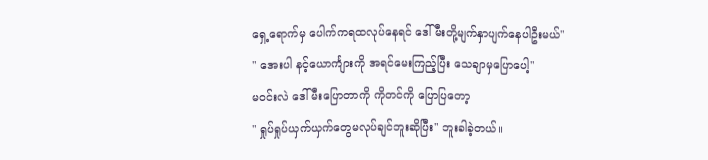ရှေ့ရောက်မှ ပေါက်ကရထလုပ်နေရင် ဒေါ်မီးတို့မျက်နှာပျက်နေပါဦးမယ်"
" အေးပါ နင့်ယောင်္ကျားကို အရင်မေးကြည့်ပြီး သေချာမှပြောပေါ့"
မဝင်းလဲ ဒေါ်မီးပြောတာကို ကိုတင်ကို ပြောပြတော့
" ရှုပ်ရှုပ်ယှက်ယှက်တွေမလုပ်ချင်ဘူးဆိုပြီး" ဘူးခါခဲ့တယ်။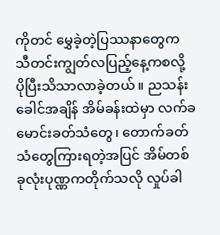ကိုတင် မွှေခဲ့တဲ့ပြဿနာတွေက သီတင်းကျွတ်လပြည့်နေ့ကစလို့ ပိုပြီးသိသာလာခဲ့တယ်။ ညသန်းခေါင်အချိန် အိမ်ခန်းထဲမှာ လက်ခမောင်းခတ်သံတွေ၊ တောက်ခတ်သံတွေကြားရတဲ့အပြင် အိမ်တစ်ခုလုံးပုဏ္ဏကတိုက်သလို လှုပ်ခါ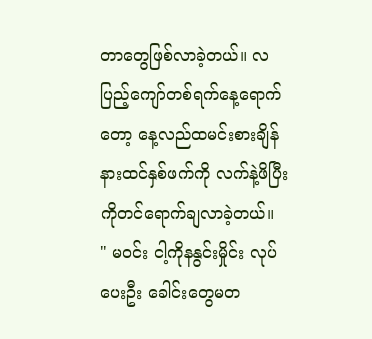တာတွေဖြစ်လာခဲ့တယ်။ လပြည့်ကျော်တစ်ရက်နေ့ရောက်တော့ နေ့လည်ထမင်းစားချိန် နားထင်နှစ်ဖက်ကို လက်နဲ့ဖိပြီး ကိုတင်ရောက်ချလာခဲ့တယ်။
" မဝင်း ငါ့ကိုနနွင်းမှိုင်း လုပ်ပေးဦး ခေါင်းတွေမတ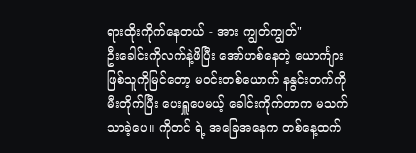ရားထိုးကိုက်နေတယ် - အား ကျွတ်ကျွတ်"
ဦးခေါင်းကိုလက်နဲ့ဖိပြီး အော်ဟစ်နေတဲ့ ယောင်္ကျားဖြစ်သူကိုမြင်တော့ မဝင်းတစ်ယောက် နနွင်းတက်ကို မီးတိုက်ပြီး ပေးရှူပေမယ့် ခေါင်းကိုက်တာက မသက်သာခဲ့ပေ။ ကိုတင် ရဲ့ အခြေအနေက တစ်နေ့ထက်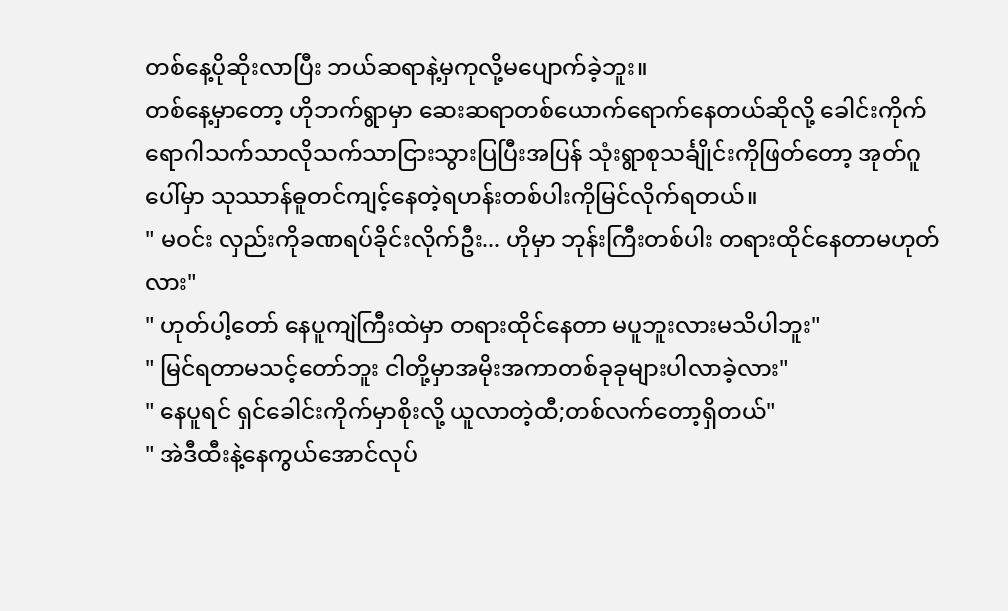တစ်နေ့ပိုဆိုးလာပြီး ဘယ်ဆရာနဲ့မှကုလို့မပျောက်ခဲ့ဘူး။
တစ်နေ့မှာတော့ ဟိုဘက်ရွာမှာ ဆေးဆရာတစ်ယောက်ရောက်နေတယ်ဆိုလို့ ခေါင်းကိုက်ရောဂါသက်သာလိုသက်သာငြားသွားပြပြီးအပြန် သုံးရွာစုသင်္ချိုင်းကိုဖြတ်တော့ အုတ်ဂူပေါ်မှာ သုဿာန်ဓူတင်ကျင့်နေတဲ့ရဟန်းတစ်ပါးကိုမြင်လိုက်ရတယ်။
" မဝင်း လှည်းကိုခဏရပ်ခိုင်းလိုက်ဦး... ဟိုမှာ ဘုန်းကြီးတစ်ပါး တရားထိုင်နေတာမဟုတ်လား"
" ဟုတ်ပါ့တော် နေပူကျဲကြီးထဲမှာ တရားထိုင်နေတာ မပူဘူးလားမသိပါဘူး"
" မြင်ရတာမသင့်တော်ဘူး ငါတို့မှာအမိုးအကာတစ်ခုခုများပါလာခဲ့လား"
" နေပူရင် ရှင်ခေါင်းကိုက်မှာစိုးလို့ ယူလာတဲ့ထီ;တစ်လက်တော့ရှိတယ်"
" အဲဒီထီးနဲ့နေကွယ်အောင်လုပ်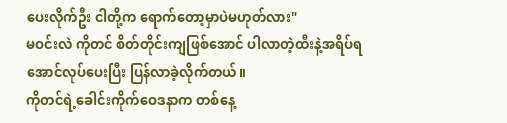ပေးလိုက်ဦး ငါတို့က ရောက်တော့မှာပဲမဟုတ်လား"
မဝင်းလဲ ကိုတင် စိတ်တိုင်းကျဖြစ်အောင် ပါလာတဲ့ထီးနဲ့အရိပ်ရအောင်လုပ်ပေးပြီး ပြန်လာခဲ့လိုက်တယ်။
ကိုတင်ရဲ့ခေါင်းကိုက်ဝေဒနာက တစ်နေ့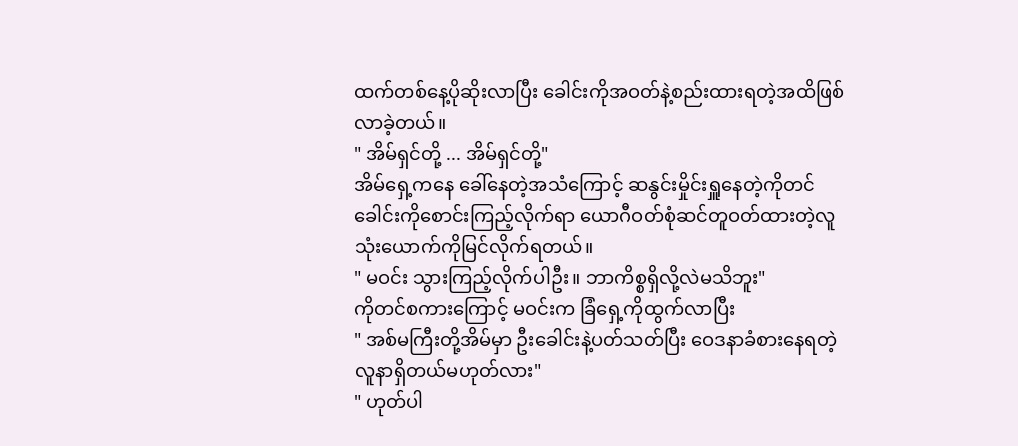ထက်တစ်နေ့ပိုဆိုးလာပြီး ခေါင်းကိုအဝတ်နဲ့စည်းထားရတဲ့အထိဖြစ်လာခဲ့တယ်။
" အိမ်ရှင်တို့ ... အိမ်ရှင်တို့"
အိမ်ရှေ့ကနေ ခေါ်နေတဲ့အသံကြောင့် ဆနွင်းမှိုင်းရှူနေတဲ့ကိုတင် ခေါင်းကိုစောင်းကြည့်လိုက်ရာ ယောဂီဝတ်စုံဆင်တူဝတ်ထားတဲ့လူသုံးယောက်ကိုမြင်လိုက်ရတယ်။
" မဝင်း သွားကြည့်လိုက်ပါဦး။ ဘာကိစ္စရှိလို့လဲမသိဘူး"
ကိုတင်စကားကြောင့် မဝင်းက ခြံရှေ့ကိုထွက်လာပြီး
" အစ်မကြီးတို့အိမ်မှာ ဦးခေါင်းနဲ့ပတ်သတ်ပြီး ဝေဒနာခံစားနေရတဲ့ လူနာရှိတယ်မဟုတ်လား"
" ဟုတ်ပါ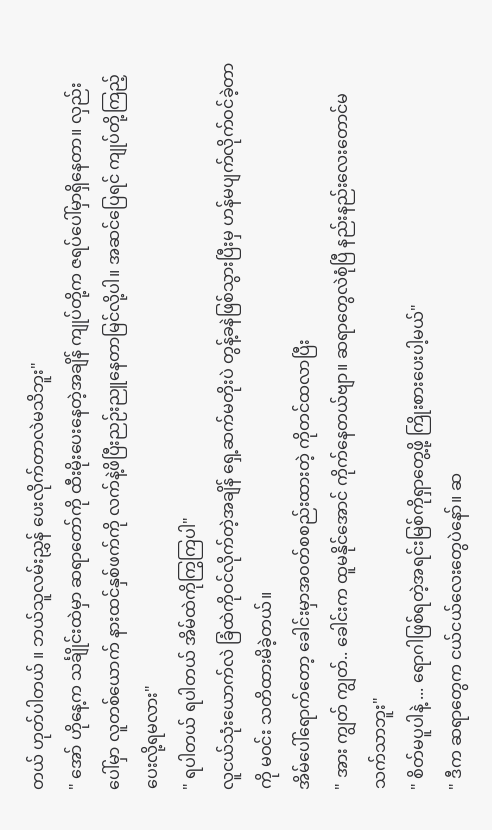တယ် ဟုတ်ပါတယ် ။ ဘယ်သူလမ်းညွှန် ပေးလိုက်တာလဲမသိဘူး"
" အော် ဟိုနေ့က သင်္ချိုင်းထဲမှာ ဆရာတော်ကို ထီးမိုးပေးနေတဲ့အချိန် ကျုပ်တို့က ဇရပ်ပေါ်မှာရှိနေတာ။ လှည်းပေါ်မှာ လူတစ်ယောက် နားထင်နှစ်ဖက်ကို လက်နဲ့ဖိပြီးညဉ်းညူနေတာမြင်လို့ပါ။ အဆင်ပြေရင် ကျုပ်တို့ကြည့်ပေးလို့ရမလား"
" ရပါတယ် ရပါတယ် အိမ်ထဲကိုကြွကြပါ"
လူငယ်သုံးယောက်လဲ ခြံထဲကိုဝင်လိုက်တဲ့အချိန် ရှေ့ဆက်မတိုးပဲ တွန့်ခနဲဖြစ်သွားပြီးမှ ဟန်မပျက်လိုက်ဝင်ခဲ့တာကို မဝင်း သတိထားမိခဲ့တယ်။
အိမ်ပေါ်ရောက်တော့ ခေါင်းမှာအဝတ်စစည်းထားတဲ့ ကိုတင်ထလာပြီး
" အား ကျွတ် ကျွတ်.. ခေါင်းက ထူမနိုင်အောင် ကိုက်နေတယ်ဗျာ။ ဆရာတွေလဲစုံပြီ နည်းနည်းလေးတောင်မသက်သာဘူး"
" စိတ်မပူပါနဲ့ ... ရောဂါဖြစ်ရတဲ့အရင်းမြစ်ကိုရှာတွေ့ဖို့ ကြိုးစားပေးပါ့မယ်"
" ဒီက ဆရာတွေက ငယ်ငယ်လေးတွေပဲနော်။ ဆ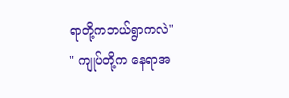ရာတို့ကဘယ်ရွာကလဲ"
" ကျုပ်တို့က နေရာအ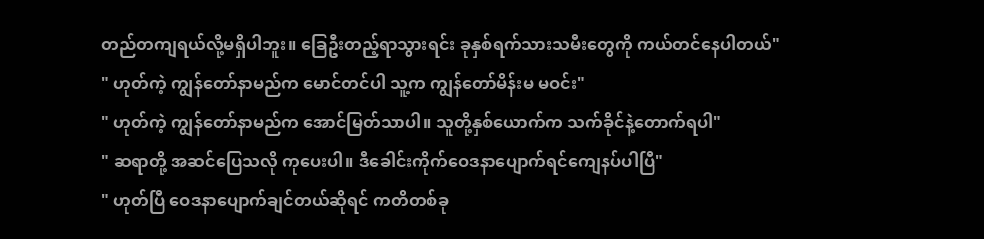တည်တကျရယ်လို့မရှိပါဘူး။ ခြေဦးတည့်ရာသွားရင်း ခုနှစ်ရက်သားသမီးတွေကို ကယ်တင်နေပါတယ်"
" ဟုတ်ကဲ့ ကျွန်တော်နာမည်က မောင်တင်ပါ သူ့က ကျွန်တော်မိန်းမ မဝင်း"
" ဟုတ်ကဲ့ ကျွန်တော်နာမည်က အောင်မြတ်သာပါ။ သူတို့နှစ်ယောက်က သက်ခိုင်နဲ့တောက်ရပါ"
" ဆရာတို့ အဆင်ပြေသလို ကုပေးပါ။ ဒီခေါင်းကိုက်ဝေဒနာပျောက်ရင်ကျေနပ်ပါပြီ"
" ဟုတ်ပြီ ဝေဒနာပျောက်ချင်တယ်ဆိုရင် ကတိတစ်ခု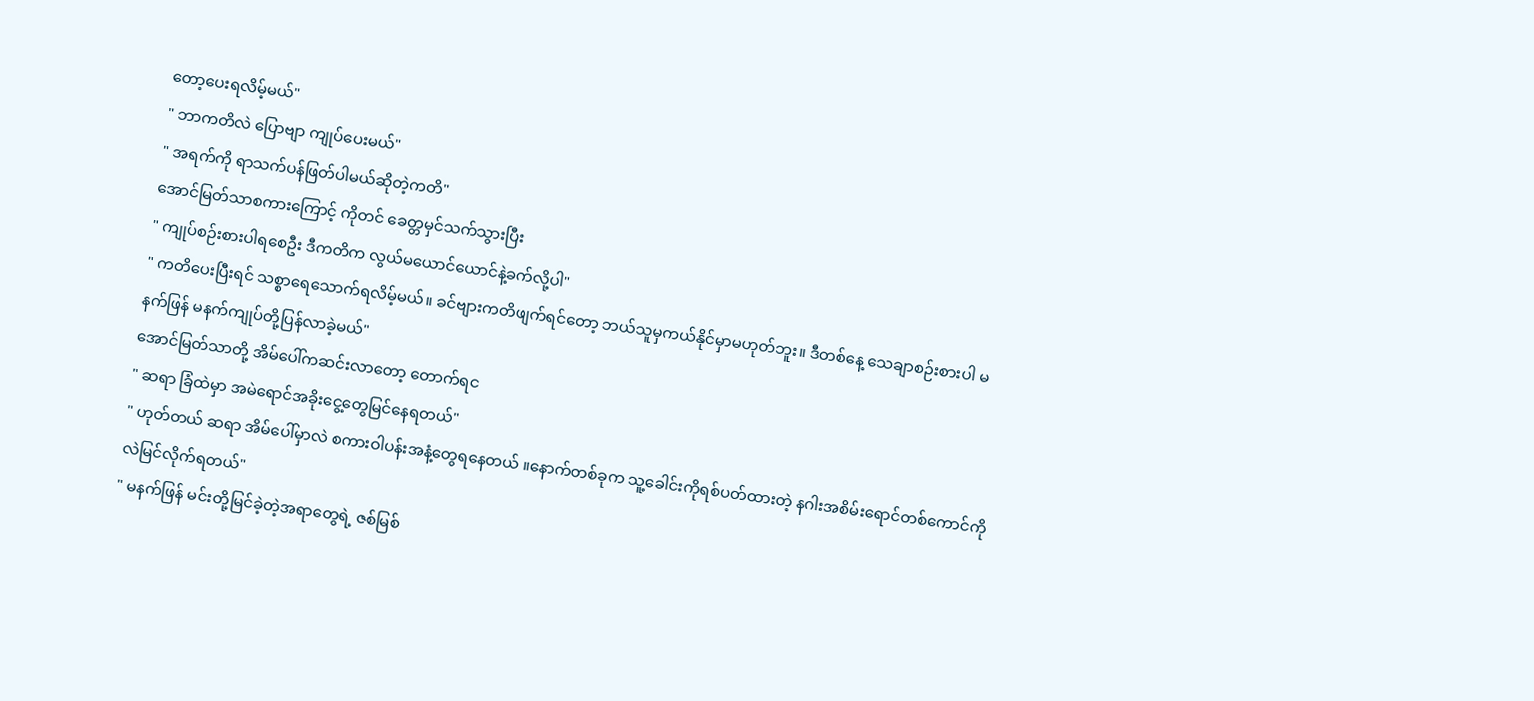တော့ပေးရလိမ့်မယ်"
" ဘာကတိလဲ ပြောဗျာ ကျုပ်ပေးမယ်"
" အရက်ကို ရာသက်ပန်ဖြတ်ပါမယ်ဆိုတဲ့ကတိ"
အောင်မြတ်သာစကားကြောင့် ကိုတင် ခေတ္တမှင်သက်သွားပြီး
" ကျုပ်စဉ်းစားပါရစေဦး ဒီကတိက လွယ်မယောင်ယောင်နဲ့ခက်လို့ပါ"
" ကတိပေးပြီးရင် သစ္စာရေသောက်ရလိမ့်မယ်။ ခင်ဗျားကတိဖျက်ရင်တော့ ဘယ်သူမှကယ်နိုင်မှာမဟုတ်ဘူး။ ဒီတစ်နေ့ သေချာစဉ်းစားပါ မနက်ဖြန် မနက်ကျုပ်တို့ပြန်လာခဲ့မယ်"
အောင်မြတ်သာတို့ အိမ်ပေါ်ကဆင်းလာတော့ တောက်ရင
" ဆရာ ခြံထဲမှာ အမဲရောင်အခိုးငွေ့တွေမြင်နေရတယ်"
" ဟုတ်တယ် ဆရာ အိမ်ပေါ်မှာလဲ စကားဝါပန်းအနံ့တွေရနေတယ် ။နောက်တစ်ခုက သူ့ခေါင်းကိုရစ်ပတ်ထားတဲ့ နဂါးအစိမ်းရောင်တစ်ကောင်ကိုလဲမြင်လိုက်ရတယ်"
" မနက်ဖြန် မင်းတို့မြင်ခဲ့တဲ့အရာတွေရဲ့ ဇစ်မြစ်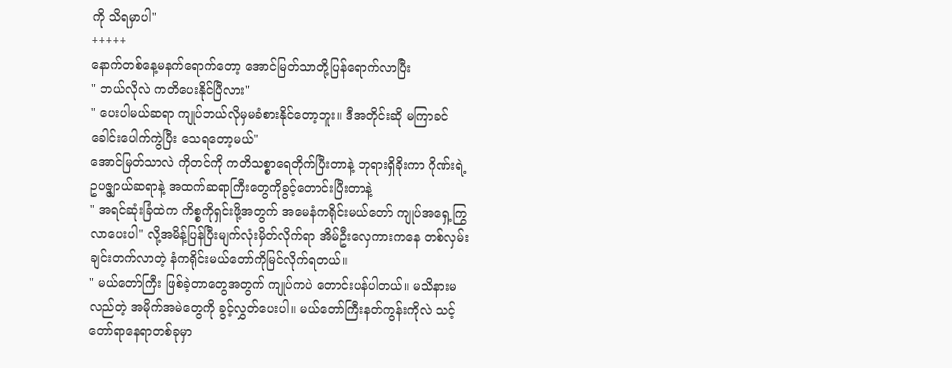ကို သိရမှာပါ"
+++++
နောက်တစ်နေ့မနက်ရောက်တော့ အောင်မြတ်သာတို့ပြန်ရောက်လာပြီး
" ဘယ်လိုလဲ ကတိပေးနိုင်ပြီလား"
" ပေးပါမယ်ဆရာ ကျုပ်ဘယ်လိုမှမခံစားနိုင်တော့ဘူး။ ဒီအတိုင်းဆို မကြာခင် ခေါင်းပေါက်ကွဲပြီး သေရတော့မယ်"
အောင်မြတ်သာလဲ ကိုတင်ကို ကတိသစ္စာရေတိုက်ပြီးတာနဲ့ ဘုရားရှိခိုးကာ ဂိုဏ်းရဲ့ဥပဇ္ဇျာယ်ဆရာနဲ့ အထက်ဆရာကြီးတွေကိုခွင့်တောင်းပြီးတာနဲ့
" အရင်ဆုံးခြံထဲက ကိစ္စကိုရှင်းဖို့အတွက် အမေနံကရိုင်းမယ်တော် ကျုပ်အရှေ့ကြွလာပေးပါ" လို့အမိန့်ပြန်ပြီးမျက်လုံးမှိတ်လိုက်ရာ အိမ်ဦးလှေကားကနေ တစ်လှမ်းချင်းတက်လာတဲ့ နံကရိုင်းမယ်တော်ကိုမြင်လိုက်ရတယ်။
" မယ်တော်ကြီး ဖြစ်ခဲ့တာတွေအတွက် ကျုပ်ကပဲ တောင်းပန်ပါတယ်။ မသိနားမလည်တဲ့ အမိုက်အမဲတွေကို ခွင့်လွှတ်ပေးပါ။ မယ်တော်ကြီးနတ်ကွန်းကိုလဲ သင့်တော်ရာနေရာတစ်ခုမှာ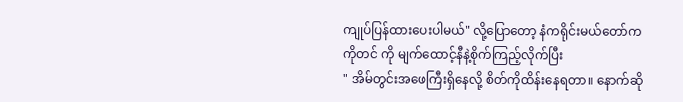ကျုပ်ပြန်ထားပေးပါမယ်" လို့ပြောတော့ နံကရိုင်းမယ်တော်က ကိုတင် ကို မျက်ထောင့်နီနဲ့စိုက်ကြည့်လိုက်ပြီး
" အိမ်တွင်းအဖေကြီးရှိနေလို့ စိတ်ကိုထိန်းနေရတာ။ နောက်ဆို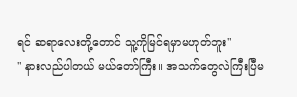ရင် ဆရာလေးတို့တောင် သူ့ကိုမြင်ရမှာမဟုတ်ဘူး"
" နားလည်ပါတယ် မယ်တော်ကြီး။ အသက်တွေလဲကြီးပြီမ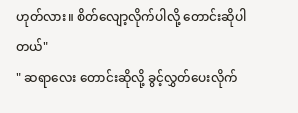ဟုတ်လား။ စိတ်လျော့လိုက်ပါလို့ တောင်းဆိုပါတယ်"
" ဆရာလေး တောင်းဆိုလို့ ခွင့်လွှတ်ပေးလိုက်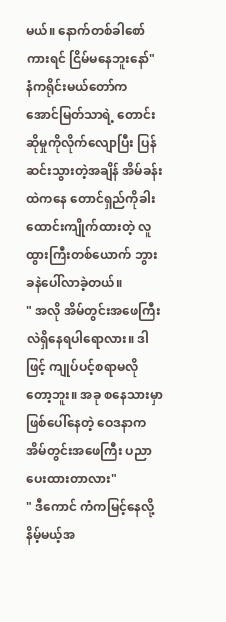မယ်။ နောက်တစ်ခါစော်ကားရင် ငြိမ်မနေဘူးနော်"
နံကရိုင်းမယ်တော်က အောင်မြတ်သာရဲ့ တောင်းဆိုမှုကိုလိုက်လျောပြီး ပြန်ဆင်းသွားတဲ့အချိန် အိမ်ခန်းထဲကနေ တောင်ရှည်ကိုခါးထောင်းကျိုက်ထားတဲ့ လူထွားကြီးတစ်ယောက် ဘွားခနဲပေါ်လာခဲ့တယ်။
" အလို အိမ်တွင်းအဖေကြီးလဲရှိနေရပါရောလား။ ဒါဖြင့် ကျုပ်ပင့်စရာမလိုတော့ဘူး။ အခု စနေသားမှာဖြစ်ပေါ်နေတဲ့ ဝေဒနာက အိမ်တွင်းအဖေကြီး ပညာပေးထားတာလား"
" ဒီကောင် ကံကမြင့်နေလို့ နိမ့်မယ့်အ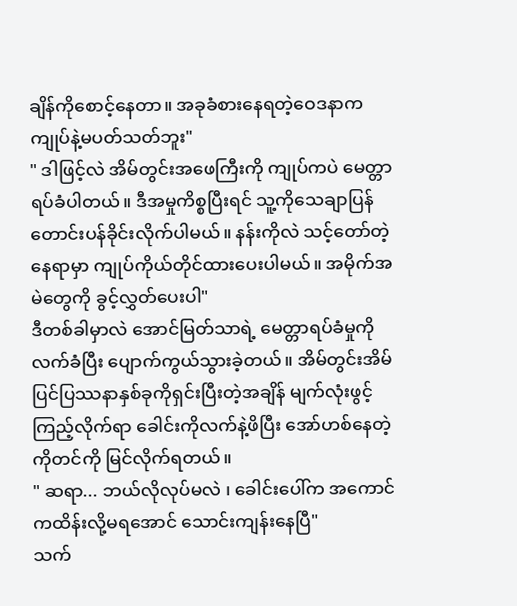ချိန်ကိုစောင့်နေတာ။ အခုခံစားနေရတဲ့ဝေဒနာက ကျုပ်နဲ့မပတ်သတ်ဘူး"
" ဒါဖြင့်လဲ အိမ်တွင်းအဖေကြီးကို ကျုပ်ကပဲ မေတ္တာရပ်ခံပါတယ်။ ဒီအမှုကိစ္စပြီးရင် သူ့ကိုသေချာပြန်တောင်းပန်ခိုင်းလိုက်ပါမယ်။ နန်းကိုလဲ သင့်တော်တဲ့နေရာမှာ ကျုပ်ကိုယ်တိုင်ထားပေးပါမယ်။ အမိုက်အမဲတွေကို ခွင့်လွှတ်ပေးပါ"
ဒီတစ်ခါမှာလဲ အောင်မြတ်သာရဲ့ မေတ္တာရပ်ခံမှုကို လက်ခံပြီး ပျောက်ကွယ်သွားခဲ့တယ်။ အိမ်တွင်းအိမ်ပြင်ပြဿနာနှစ်ခုကိုရှင်းပြီးတဲ့အချိန် မျက်လုံးဖွင့်ကြည့်လိုက်ရာ ခေါင်းကိုလက်နဲ့ဖိပြီး အော်ဟစ်နေတဲ့ ကိုတင်ကို မြင်လိုက်ရတယ်။
" ဆရာ... ဘယ်လိုလုပ်မလဲ ၊ ခေါင်းပေါ်က အကောင်ကထိန်းလို့မရအောင် သောင်းကျန်းနေပြီ"
သက်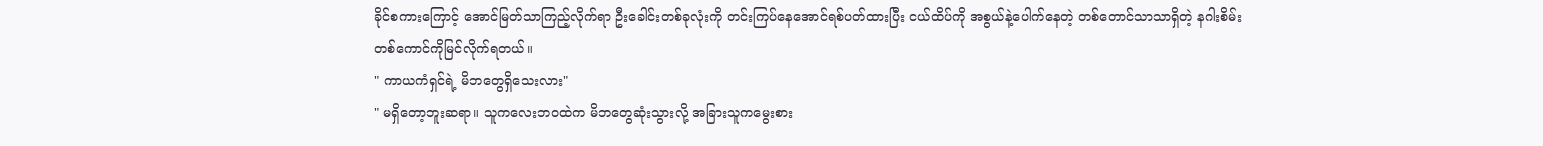ခိုင်စကားကြောင့် အောင်မြတ်သာကြည့်လိုက်ရာ ဦးခေါင်းတစ်ခုလုံးကို တင်းကြပ်နေအောင်ရစ်ပတ်ထားပြီး ငယ်ထိပ်ကို အစွယ်နဲ့ပေါက်နေတဲ့ တစ်တောင်သာသာရှိတဲ့ နဂါးစိမ်းတစ်ကောင်ကိုမြင်လိုက်ရတယ်။
" ကာယကံရှင်ရဲ့ မိဘတွေရှိသေးလား"
" မရှိတော့ဘူးဆရာ။ သူကလေးဘဝထဲက မိဘတွေဆုံးသွားလို့ အခြားသူကမွေးစား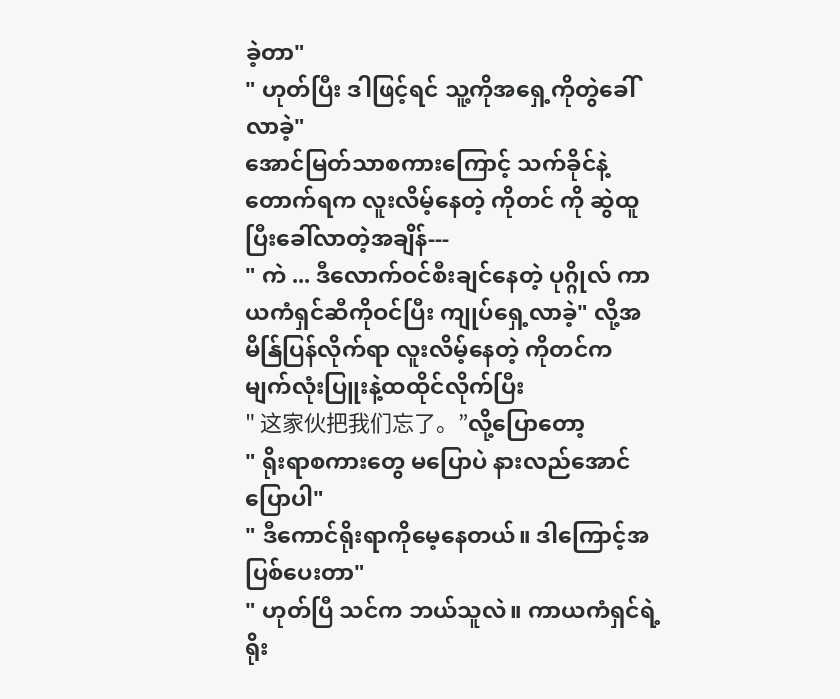ခဲ့တာ"
" ဟုတ်ပြီး ဒါဖြင့်ရင် သူ့ကိုအရှေ့ကိုတွဲခေါ်လာခဲ့"
အောင်မြတ်သာစကားကြောင့် သက်ခိုင်နဲ့တောက်ရက လူးလိမ့်နေတဲ့ ကိုတင် ကို ဆွဲထူပြီးခေါ်လာတဲ့အချိန်---
" ကဲ ... ဒီလောက်ဝင်စီးချင်နေတဲ့ ပုဂ္ဂိုလ် ကာယကံရှင်ဆီကိုဝင်ပြီး ကျုပ်ရှေ့လာခဲ့" လို့အမိန်ြပြန်လိုက်ရာ လူးလိမ့်နေတဲ့ ကိုတင်က မျက်လုံးပြူးနဲ့ထထိုင်လိုက်ပြီး
" 这家伙把我们忘了。”လို့ပြောတော့
" ရိုးရာစကားတွေ မပြောပဲ နားလည်အောင်ပြောပါ"
" ဒီကောင်ရိုးရာကိုမေ့နေတယ်။ ဒါကြောင့်အပြစ်ပေးတာ"
" ဟုတ်ပြီ သင်က ဘယ်သူလဲ။ ကာယကံရှင်ရဲ့ရိုး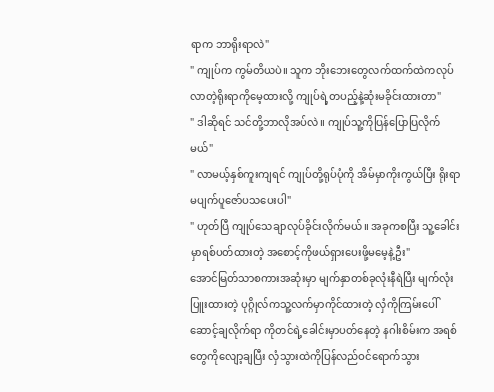ရာက ဘာရိုးရာလဲ"
" ကျုပ်က ကွမ်တိယပဲ။ သူက ဘိုးဘေးတွေလက်ထက်ထဲကလုပ်လာတဲ့ရိုးရာကိုမေ့ထားလို့ ကျုပ်ရဲ့တပည့်နဲ့ဆုံးမခိုင်းထားတာ"
" ဒါဆိုရင် သင်တို့ဘာလိုအပ်လဲ။ ကျုပ်သူ့ကိုပြန်ပြောပြလိုက်မယ်"
" လာမယ့်နှစ်ကူးကျရင် ကျုပ်တို့ရုပ်ပုံကို အိမ်မှာကိုးကွယ်ပြီး ရိုးရာမပျက်ပူဇော်ပသပေးပါ"
" ဟုတ်ပြီ ကျုပ်သေချာလုပ်ခိုင်းလိုက်မယ်။ အခုကစပြီး သူ့ခေါင်းမှာရစ်ပတ်ထားတဲ့ အစောင့်ကိုဖယ်ရှားပေးဖို့မမေ့နဲ့ဦး"
အောင်မြတ်သာစကားအဆုံးမှာ မျက်နှာတစ်ခုလုံးနီရဲပြီး မျက်လုံးပြူးထားတဲ့ ပုဂ္ဂိုလ်ကသူ့လက်မှာကိုင်ထားတဲ့ လှံကိုကြမ်းပေါ်ဆောင့်ချလိုက်ရာ ကိုတင်ရဲ့ခေါင်းမှာပတ်နေတဲ့ နဂါးစိမ်းက အရစ်တွေကိုလျော့ချပြီး လှံသွားထဲကိုပြန်လည်ဝင်ရောက်သွား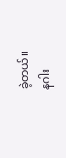ခဲ့တယ်။
နဂါး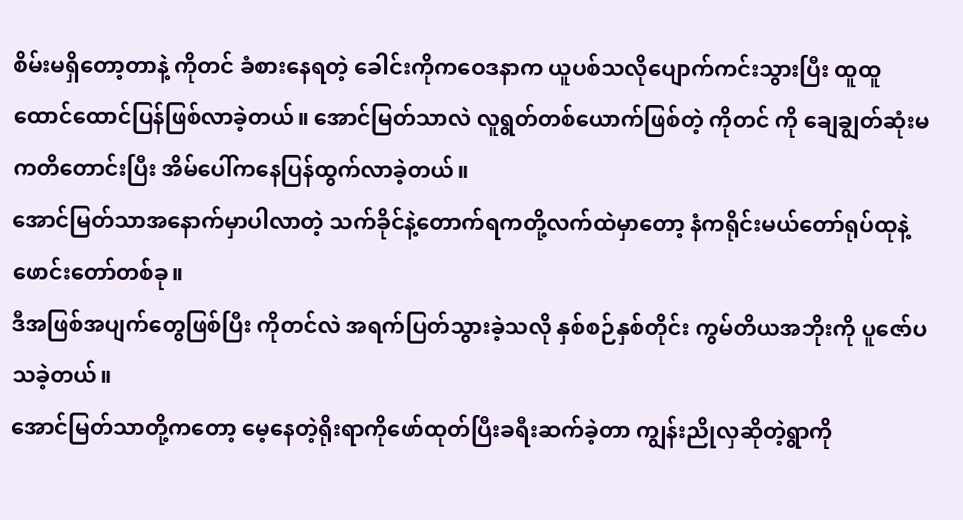စိမ်းမရှိတော့တာနဲ့ ကိုတင် ခံစားနေရတဲ့ ခေါင်းကိုကဝေဒနာက ယူပစ်သလိုပျောက်ကင်းသွားပြီး ထူထူထောင်ထောင်ပြန်ဖြစ်လာခဲ့တယ်။ အောင်မြတ်သာလဲ လူရွတ်တစ်ယောက်ဖြစ်တဲ့ ကိုတင် ကို ချေချွတ်ဆုံးမကတိတောင်းပြီး အိမ်ပေါ်ကနေပြန်ထွက်လာခဲ့တယ်။
အောင်မြတ်သာအနောက်မှာပါလာတဲ့ သက်ခိုင်နဲ့တောက်ရကတို့လက်ထဲမှာတော့ နံကရိုင်းမယ်တော်ရုပ်ထုနဲ့ ဖောင်းတော်တစ်ခု။
ဒီအဖြစ်အပျက်တွေဖြစ်ပြီး ကိုတင်လဲ အရက်ပြတ်သွားခဲ့သလို နှစ်စဉ်နှစ်တိုင်း ကွမ်တိယအဘိုးကို ပူဇော်ပသခဲ့တယ်။
အောင်မြတ်သာတို့ကတော့ မေ့နေတဲ့ရိုးရာကိုဖော်ထုတ်ပြီးခရီးဆက်ခဲ့တာ ကျွန်းညိုလှဆိုတဲ့ရွာကို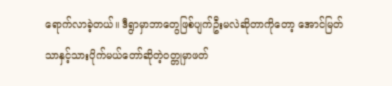ရောက်လာခဲ့တယ်။ ဒီရွာမှာဘာတွေဖြစ်ပျက်ဦးမလဲဆိုတာကိုတော့ အောင်မြတ်သာနှင့်သားပိုက်မယ်တော်ဆိုတဲ့ဝတ္တုမှာဖတ်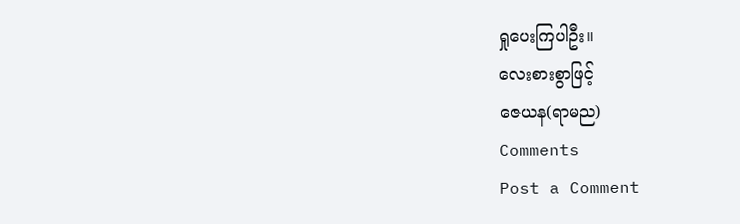ရှုပေးကြပါဦး။
လေးစားစွာဖြင့်
ဇေယန(ရာမည)
Comments
Post a Comment